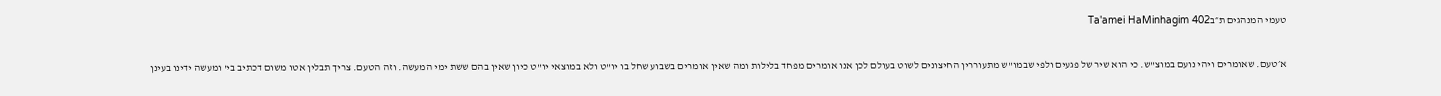טעמי המנהגים ת״בTa'amei HaMinhagim 402

א׳טעם. שאומרים ויהי נועם במוצ"ש. כי הוא שיר של פגעים ולפי שבמו"ש מתעוררין החיצונים לשוט בעולם לכן אנו אומרים מפחד בלילות ומה שאין אומרים בשבוע שחל בו יו"ט ולא במוצאי יו"ט כיון שאין בהם ששת ימי המעשה. וזה הטעם. צריך תבלין אטו משום דכתיב בי' ומעשה ידינו בעינן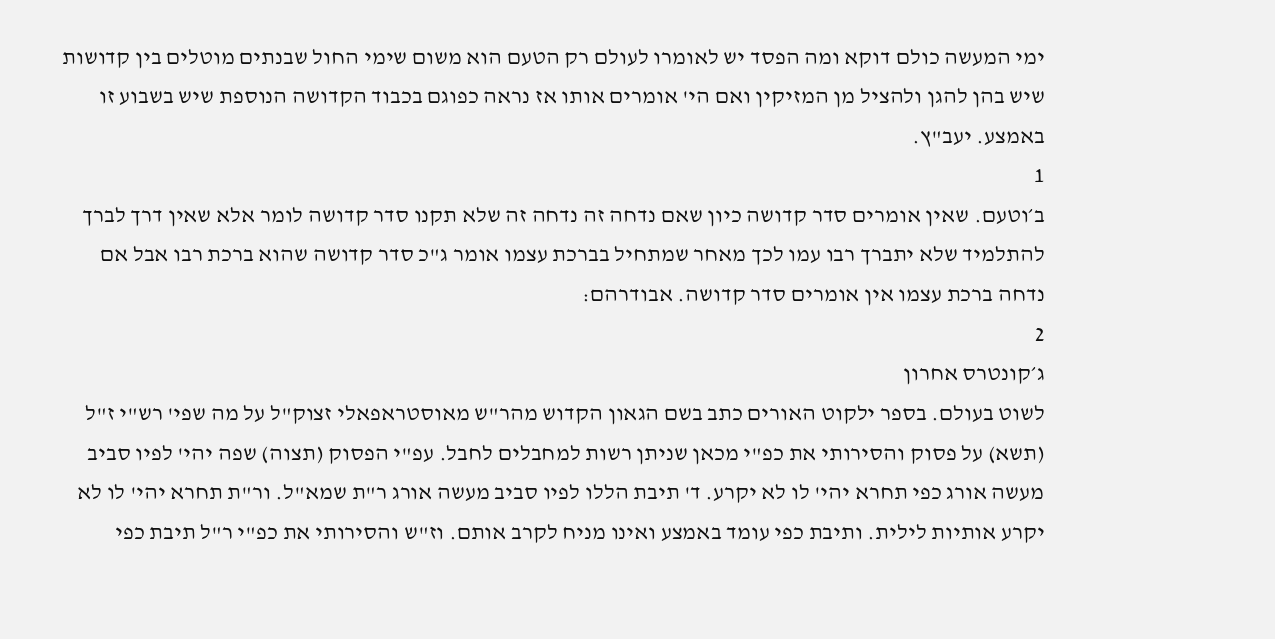ימי המעשה כולם דוקא ומה הפסד יש לאומרו לעולם רק הטעם הוא משום שימי החול שבנתים מוטלים בין קדושות שיש בהן להגן ולהציל מן המזיקין ואם הי' אומרים אותו אז נראה כפוגם בכבוד הקדושה הנוספת שיש בשבוע זו באמצע. יעב"ץ.
1
ב׳וטעם. שאין אומרים סדר קדושה כיון שאם נדחה זה נדחה זה שלא תקנו סדר קדושה לומר אלא שאין דרך לברך להתלמיד שלא יתברך רבו עמו לכך מאחר שמתחיל בברכת עצמו אומר ג"כ סדר קדושה שהוא ברכת רבו אבל אם נדחה ברכת עצמו אין אומרים סדר קדושה. אבודרהם:
2
ג׳קונטרס אחרון
לשוט בעולם. בספר ילקוט האורים כתב בשם הגאון הקדוש מהר"ש מאוסטראפאלי זצוק"ל על מה שפי' רש"י ז"ל (תשא) על פסוק והסירותי את כפ"י מכאן שניתן רשות למחבלים לחבל. עפ"י הפסוק (תצוה) שפה יהי' לפיו סביב מעשה אורג כפי תחרא יהי' לו לא יקרע. ד' תיבת הללו לפיו סביב מעשה אורג ר"ת שמא"ל. ור"ת תחרא יהי' לו לא יקרע אותיות לילית. ותיבת כפי עומד באמצע ואינו מניח לקרב אותם. וז"ש והסירותי את כפ"י ר"ל תיבת כפי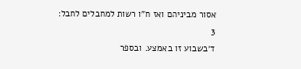אסור מביניהם ואז ח"ו רשות למחבלים לחבל:
3
ד׳בשבוע זו באמצע. ובספר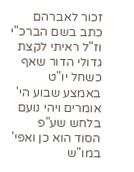זכור לאברהם כתב בשם הברכ"י וז"ל ראיתי לקצת גדולי הדור שאף כשחל יו"ט באמצע שבוע הי' אומרים ויהי נועם בלחש שע"פ הסוד הוא כן ואפי' במו"ש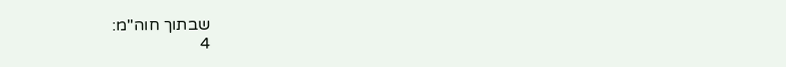שבתוך חוה"מ:
4